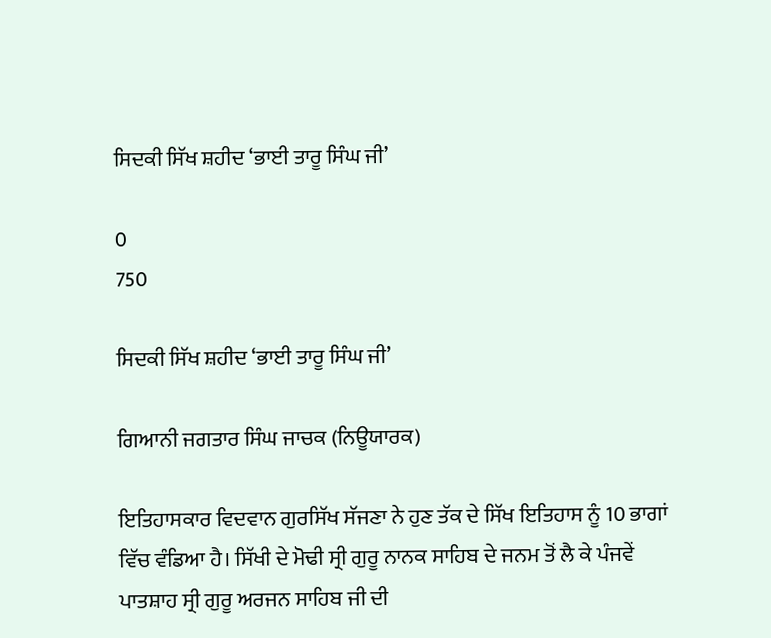ਸਿਦਕੀ ਸਿੱਖ ਸ਼ਹੀਦ ‘ਭਾਈ ਤਾਰੂ ਸਿੰਘ ਜੀ’

0
750

ਸਿਦਕੀ ਸਿੱਖ ਸ਼ਹੀਦ ‘ਭਾਈ ਤਾਰੂ ਸਿੰਘ ਜੀ’

ਗਿਆਨੀ ਜਗਤਾਰ ਸਿੰਘ ਜਾਚਕ (ਨਿਊਯਾਰਕ)

ਇਤਿਹਾਸਕਾਰ ਵਿਦਵਾਨ ਗੁਰਸਿੱਖ ਸੱਜਣਾ ਨੇ ਹੁਣ ਤੱਕ ਦੇ ਸਿੱਖ ਇਤਿਹਾਸ ਨੂੰ 10 ਭਾਗਾਂ ਵਿੱਚ ਵੰਡਿਆ ਹੈ। ਸਿੱਖੀ ਦੇ ਮੋਢੀ ਸ੍ਰੀ ਗੁਰੂ ਨਾਨਕ ਸਾਹਿਬ ਦੇ ਜਨਮ ਤੋਂ ਲੈ ਕੇ ਪੰਜਵੇਂ ਪਾਤਸ਼ਾਹ ਸ੍ਰੀ ਗੁਰੂ ਅਰਜਨ ਸਾਹਿਬ ਜੀ ਦੀ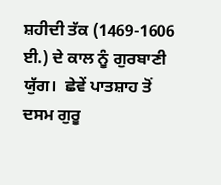ਸ਼ਹੀਦੀ ਤੱਕ (1469-1606 ਈ.) ਦੇ ਕਾਲ ਨੂੰ ਗੁਰਬਾਣੀ ਯੁੱਗ।  ਛੇਵੇਂ ਪਾਤਸ਼ਾਹ ਤੋਂ ਦਸਮ ਗੁਰੂ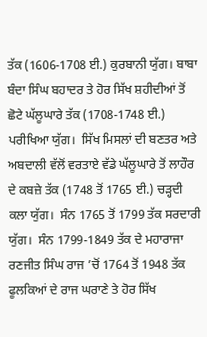ਤੱਕ (1606-1708 ਈ.) ਕੁਰਬਾਨੀ ਯੁੱਗ। ਬਾਬਾ ਬੰਦਾ ਸਿੰਘ ਬਹਾਦਰ ਤੇ ਹੋਰ ਸਿੱਖ ਸ਼ਹੀਦੀਆਂ ਤੋਂ ਛੋਟੇ ਘੱਲੂਘਾਰੇ ਤੱਕ (1708-1748 ਈ.) ਪਰੀਖਿਆ ਯੁੱਗ।  ਸਿੱਖ ਮਿਸਲਾਂ ਦੀ ਬਣਤਰ ਅਤੇ ਅਬਦਾਲੀ ਵੱਲੋਂ ਵਰਤਾਏ ਵੱਡੇ ਘੱਲੂਘਾਰੇ ਤੋਂ ਲਾਹੌਰ ਦੇ ਕਬਜ਼ੇ ਤੱਕ (1748 ਤੋਂ 1765 ਈ.) ਚੜ੍ਹਦੀ ਕਲਾ ਯੁੱਗ।  ਸੰਨ 1765 ਤੋਂ 1799 ਤੱਕ ਸਰਦਾਰੀ ਯੁੱਗ।  ਸੰਨ 1799-1849 ਤੱਕ ਦੇ ਮਹਾਰਾਜਾ ਰਣਜੀਤ ਸਿੰਘ ਰਾਜ ’ਚੋਂ 1764 ਤੋਂ 1948 ਤੱਕ ਫੂਲਕਿਆਂ ਦੇ ਰਾਜ ਘਰਾਣੇ ਤੇ ਹੋਰ ਸਿੱਖ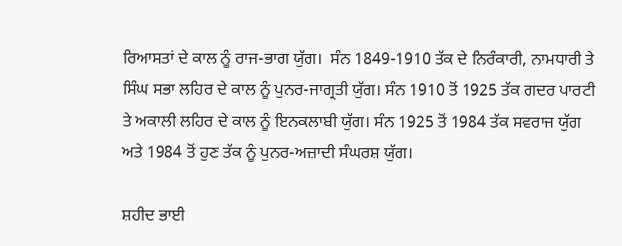ਰਿਆਸਤਾਂ ਦੇ ਕਾਲ ਨੂੰ ਰਾਜ-ਭਾਗ ਯੁੱਗ।  ਸੰਨ 1849-1910 ਤੱਕ ਦੇ ਨਿਰੰਕਾਰੀ, ਨਾਮਧਾਰੀ ਤੇ ਸਿੰਘ ਸਭਾ ਲਹਿਰ ਦੇ ਕਾਲ ਨੂੰ ਪੁਨਰ-ਜਾਗ੍ਰਤੀ ਯੁੱਗ। ਸੰਨ 1910 ਤੋਂ 1925 ਤੱਕ ਗਦਰ ਪਾਰਟੀ ਤੇ ਅਕਾਲੀ ਲਹਿਰ ਦੇ ਕਾਲ ਨੂੰ ਇਨਕਲਾਬੀ ਯੁੱਗ। ਸੰਨ 1925 ਤੋਂ 1984 ਤੱਕ ਸਵਰਾਜ ਯੁੱਗ ਅਤੇ 1984 ਤੋਂ ਹੁਣ ਤੱਕ ਨੂੰ ਪੁਨਰ-ਅਜ਼ਾਦੀ ਸੰਘਰਸ਼ ਯੁੱਗ।

ਸ਼ਹੀਦ ਭਾਈ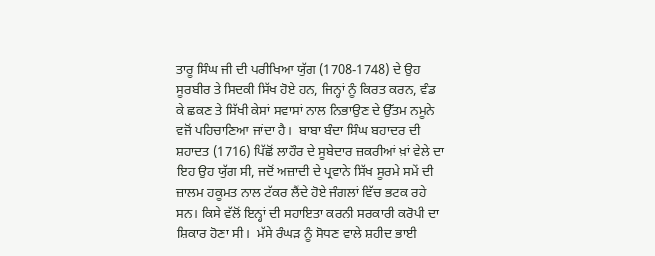ਤਾਰੂ ਸਿੰਘ ਜੀ ਦੀ ਪਰੀਖਿਆ ਯੁੱਗ (1708-1748) ਦੇ ਉਹ ਸੂਰਬੀਰ ਤੇ ਸਿਦਕੀ ਸਿੱਖ ਹੋਏ ਹਨ, ਜਿਨ੍ਹਾਂ ਨੂੰ ਕਿਰਤ ਕਰਨ, ਵੰਡ ਕੇ ਛਕਣ ਤੇ ਸਿੱਖੀ ਕੇਸਾਂ ਸਵਾਸਾਂ ਨਾਲ ਨਿਭਾਉਣ ਦੇ ਉੱਤਮ ਨਮੂਨੇ ਵਜੋਂ ਪਹਿਚਾਣਿਆ ਜਾਂਦਾ ਹੈ।  ਬਾਬਾ ਬੰਦਾ ਸਿੰਘ ਬਹਾਦਰ ਦੀ ਸ਼ਹਾਦਤ (1716) ਪਿੱਛੋਂ ਲਾਹੌਰ ਦੇ ਸੂਬੇਦਾਰ ਜ਼ਕਰੀਆਂ ਖ਼ਾਂ ਵੇਲੇ ਦਾ ਇਹ ਉਹ ਯੁੱਗ ਸੀ, ਜਦੋਂ ਅਜ਼ਾਦੀ ਦੇ ਪ੍ਰਵਾਨੇ ਸਿੱਖ ਸੂਰਮੇ ਸਮੇਂ ਦੀ ਜ਼ਾਲਮ ਹਕੂਮਤ ਨਾਲ ਟੱਕਰ ਲੈਂਦੇ ਹੋਏ ਜੰਗਲਾਂ ਵਿੱਚ ਭਟਕ ਰਹੇ ਸਨ। ਕਿਸੇ ਵੱਲੋਂ ਇਨ੍ਹਾਂ ਦੀ ਸਹਾਇਤਾ ਕਰਨੀ ਸਰਕਾਰੀ ਕਰੋਪੀ ਦਾ ਸ਼ਿਕਾਰ ਹੋਣਾ ਸੀ।  ਮੱਸੇ ਰੰਘੜ ਨੂੰ ਸੋਧਣ ਵਾਲੇ ਸ਼ਹੀਦ ਭਾਈ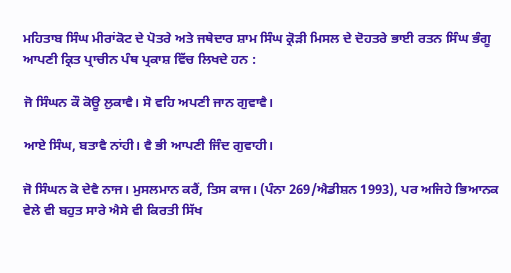ਮਹਿਤਾਬ ਸਿੰਘ ਮੀਰਾਂਕੋਟ ਦੇ ਪੋਤਰੇ ਅਤੇ ਜਥੇਦਾਰ ਸ਼ਾਮ ਸਿੰਘ ਕ੍ਰੋੜੀ ਮਿਸਲ ਦੇ ਦੋਹਤਰੇ ਭਾਈ ਰਤਨ ਸਿੰਘ ਭੰਗੂ ਆਪਣੀ ਕ੍ਰਿਤ ਪ੍ਰਾਚੀਨ ਪੰਥ ਪ੍ਰਕਾਸ਼ ਵਿੱਚ ਲਿਖਦੇ ਹਨ :

ਜੋ ਸਿੰਘਨ ਕੌ ਕੋਊ ਲੁਕਾਵੈ। ਸੋ ਵਹਿ ਅਪਣੀ ਜਾਨ ਗੁਵਾਵੈ।

ਆਏ ਸਿੰਘ, ਬਤਾਵੈ ਨਾਂਹੀ। ਵੈ ਭੀ ਆਪਣੀ ਜਿੰਦ ਗੁਵਾਹੀ।

ਜੋ ਸਿੰਘਨ ਕੋ ਦੇਵੈ ਨਾਜ। ਮੁਸਲਮਾਨ ਕਰੈਂ, ਤਿਸ ਕਾਜ। (ਪੰਨਾ 269/ਐਡੀਸ਼ਨ 1993), ਪਰ ਅਜਿਹੇ ਭਿਆਨਕ ਵੇਲੇ ਵੀ ਬਹੁਤ ਸਾਰੇ ਐਸੇ ਵੀ ਕਿਰਤੀ ਸਿੱਖ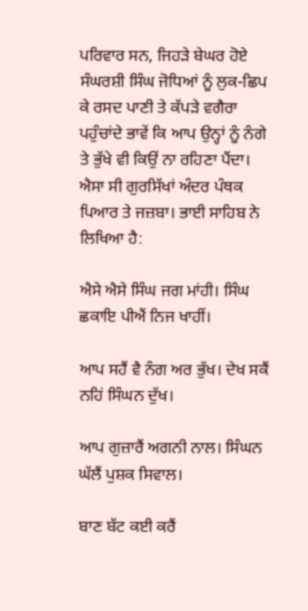ਪਰਿਵਾਰ ਸਨ, ਜਿਹੜੇ ਬੇਘਰ ਹੋਏ ਸੰਘਰਸ਼ੀ ਸਿੰਘ ਜੋਧਿਆਂ ਨੂੰ ਲੁਕ-ਛਿਪ ਕੇ ਰਸਦ ਪਾਣੀ ਤੇ ਕੱਪੜੇ ਵਗੈਰਾ ਪਹੁੰਚਾਂਦੇ ਭਾਵੇਂ ਕਿ ਆਪ ਉਨ੍ਹਾਂ ਨੂੰ ਨੰਗੇ ਤੇ ਭੁੱਖੇ ਵੀ ਕਿਉਂ ਨਾ ਰਹਿਣਾ ਪੈਂਦਾ।  ਐਸਾ ਸੀ ਗੁਰਸਿੱਖਾਂ ਅੰਦਰ ਪੰਥਕ ਪਿਆਰ ਤੇ ਜਜ਼ਬਾ। ਭਾਈ ਸਾਹਿਬ ਨੇ ਲਿਖਿਆ ਹੈ:

ਐਸੇ ਐਸੇ ਸਿੰਘ ਜਗ ਮਾਂਹੀ। ਸਿੰਘ ਛਕਾਇ ਪੀਐਂ ਨਿਜ ਖਾਹੀਂ।

ਆਪ ਸਹੈਂ ਵੈ ਨੰਗ ਅਰ ਭੁੱਖ। ਦੇਖ ਸਕੈਂ ਨਹਿਂ ਸਿੰਘਨ ਦੁੱਖ।

ਆਪ ਗੁਜ਼ਾਰੈਂ ਅਗਨੀ ਨਾਲ। ਸਿੰਘਨ ਘੱਲੈਂ ਪੁਸ਼ਕ ਸਿਵਾਲ।

ਬਾਣ ਬੱਟ ਕਈ ਕਰੈਂ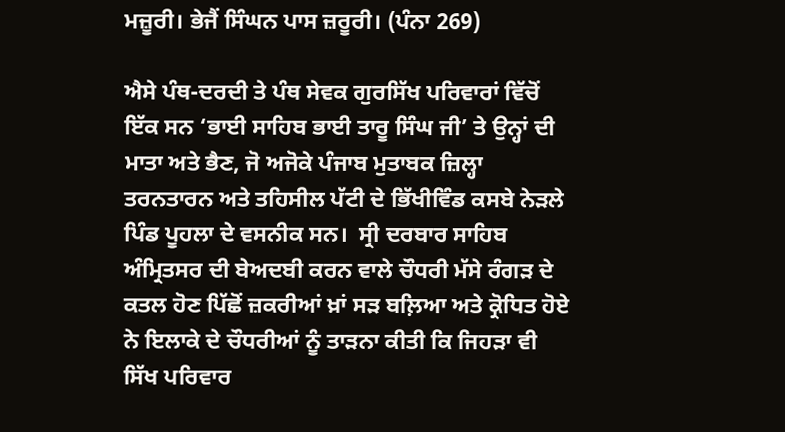ਮਜ਼ੂਰੀ। ਭੇਜੈਂ ਸਿੰਘਨ ਪਾਸ ਜ਼ਰੂਰੀ। (ਪੰਨਾ 269)

ਐਸੇ ਪੰਥ-ਦਰਦੀ ਤੇ ਪੰਥ ਸੇਵਕ ਗੁਰਸਿੱਖ ਪਰਿਵਾਰਾਂ ਵਿੱਚੋਂ ਇੱਕ ਸਨ ‘ਭਾਈ ਸਾਹਿਬ ਭਾਈ ਤਾਰੂ ਸਿੰਘ ਜੀ’ ਤੇ ਉਨ੍ਹਾਂ ਦੀ ਮਾਤਾ ਅਤੇ ਭੈਣ, ਜੋ ਅਜੋਕੇ ਪੰਜਾਬ ਮੁਤਾਬਕ ਜ਼ਿਲ੍ਹਾ ਤਰਨਤਾਰਨ ਅਤੇ ਤਹਿਸੀਲ ਪੱਟੀ ਦੇ ਭਿੱਖੀਵਿੰਡ ਕਸਬੇ ਨੇੜਲੇ ਪਿੰਡ ਪੂਹਲਾ ਦੇ ਵਸਨੀਕ ਸਨ।  ਸ੍ਰੀ ਦਰਬਾਰ ਸਾਹਿਬ ਅੰਮ੍ਰਿਤਸਰ ਦੀ ਬੇਅਦਬੀ ਕਰਨ ਵਾਲੇ ਚੌਧਰੀ ਮੱਸੇ ਰੰਗੜ ਦੇ ਕਤਲ ਹੋਣ ਪਿੱਛੋਂ ਜ਼ਕਰੀਆਂ ਖ਼ਾਂ ਸੜ ਬਲ਼ਿਆ ਅਤੇ ਕ੍ਰੋਧਿਤ ਹੋਏ ਨੇ ਇਲਾਕੇ ਦੇ ਚੌਧਰੀਆਂ ਨੂੰ ਤਾੜਨਾ ਕੀਤੀ ਕਿ ਜਿਹੜਾ ਵੀ ਸਿੱਖ ਪਰਿਵਾਰ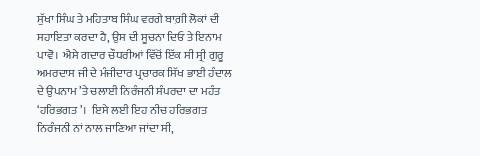ਸੁੱਖਾ ਸਿੰਘ ਤੇ ਮਹਿਤਾਬ ਸਿੰਘ ਵਰਗੇ ਬਾਗ਼ੀ ਲੋਕਾਂ ਦੀ ਸਹਾਇਤਾ ਕਰਦਾ ਹੈ, ਉਸ ਦੀ ਸੂਚਨਾ ਦਿਓ ਤੇ ਇਨਾਮ ਪਾਵੋ।  ਐਸੇ ਗਦਾਰ ਚੌਧਰੀਆਂ ਵਿੱਚੋਂ ਇੱਕ ਸੀ ਸ੍ਰੀ ਗੁਰੂ ਅਮਰਦਾਸ ਜੀ ਦੇ ਮੰਜੀਦਾਰ ਪ੍ਰਚਾਰਕ ਸਿੱਖ ਭਾਈ ਹੰਦਾਲ ਦੇ ਉਪਨਾਮ ’ਤੇ ਚਲਾਈ ਨਿਰੰਜਨੀ ਸੰਪਰਦਾ ਦਾ ਮਹੰਤ ‘ਹਰਿਭਗਤ’।  ਇਸੇ ਲਈ ਇਹ ਨੀਚ ਹਰਿਭਗਤ ਨਿਰੰਜਨੀ ਨਾਂ ਨਾਲ ਜਾਣਿਆ ਜਾਂਦਾ ਸੀ,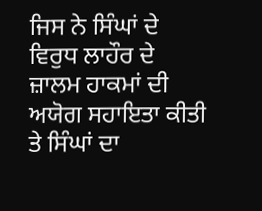ਜਿਸ ਨੇ ਸਿੰਘਾਂ ਦੇ ਵਿਰੁਧ ਲਾਹੌਰ ਦੇ ਜ਼ਾਲਮ ਹਾਕਮਾਂ ਦੀ ਅਯੋਗ ਸਹਾਇਤਾ ਕੀਤੀ ਤੇ ਸਿੰਘਾਂ ਦਾ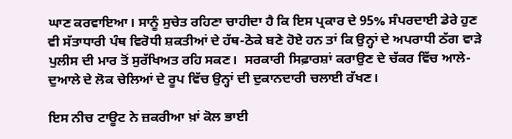ਘਾਣ ਕਰਵਾਇਆ। ਸਾਨੂੰ ਸੁਚੇਤ ਰਹਿਣਾ ਚਾਹੀਦਾ ਹੈ ਕਿ ਇਸ ਪ੍ਰਕਾਰ ਦੇ 95% ਸੰਪਰਦਾਈ ਡੇਰੇ ਹੁਣ ਵੀ ਸੱਤਾਧਾਰੀ ਪੰਥ ਵਿਰੋਧੀ ਸ਼ਕਤੀਆਂ ਦੇ ਹੱਥ-ਠੋਕੇ ਬਣੇ ਹੋਏ ਹਨ ਤਾਂ ਕਿ ਉਨ੍ਹਾਂ ਦੇ ਅਪਰਾਧੀ ਠੱਗ ਵਾੜੇ ਪੁਲੀਸ ਦੀ ਮਾਰ ਤੋਂ ਸੁਰੱਖਿਅਤ ਰਹਿ ਸਕਣ।  ਸਰਕਾਰੀ ਸਿਫ਼ਾਰਸ਼ਾਂ ਕਰਾਉਣ ਦੇ ਚੱਕਰ ਵਿੱਚ ਆਲੇ-ਦੁਆਲੇ ਦੇ ਲੋਕ ਚੇਲਿਆਂ ਦੇ ਰੂਪ ਵਿੱਚ ਉਨ੍ਹਾਂ ਦੀ ਦੁਕਾਨਦਾਰੀ ਚਲਾਈ ਰੱਖਣ।

ਇਸ ਨੀਚ ਟਾਊਟ ਨੇ ਜ਼ਕਰੀਆ ਖ਼ਾਂ ਕੋਲ ਭਾਈ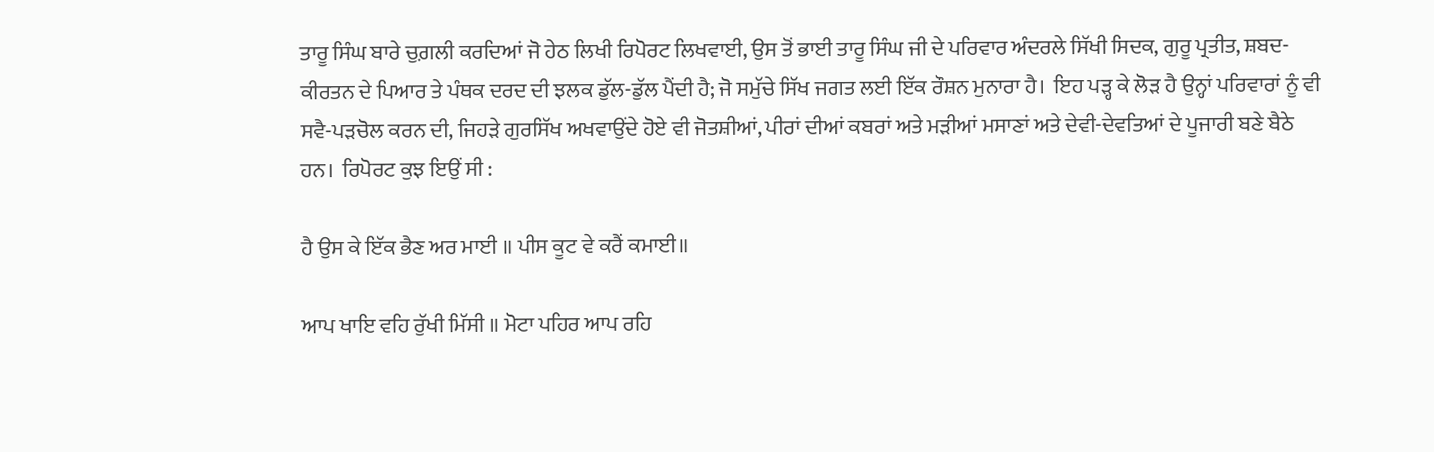ਤਾਰੂ ਸਿੰਘ ਬਾਰੇ ਚੁਗ਼ਲੀ ਕਰਦਿਆਂ ਜੋ ਹੇਠ ਲਿਖੀ ਰਿਪੋਰਟ ਲਿਖਵਾਈ, ਉਸ ਤੋਂ ਭਾਈ ਤਾਰੂ ਸਿੰਘ ਜੀ ਦੇ ਪਰਿਵਾਰ ਅੰਦਰਲੇ ਸਿੱਖੀ ਸਿਦਕ, ਗੁਰੂ ਪ੍ਰਤੀਤ, ਸ਼ਬਦ-ਕੀਰਤਨ ਦੇ ਪਿਆਰ ਤੇ ਪੰਥਕ ਦਰਦ ਦੀ ਝਲਕ ਡੁੱਲ-ਡੁੱਲ ਪੈਂਦੀ ਹੈ; ਜੋ ਸਮੁੱਚੇ ਸਿੱਖ ਜਗਤ ਲਈ ਇੱਕ ਰੌਸ਼ਨ ਮੁਨਾਰਾ ਹੈ।  ਇਹ ਪੜ੍ਹ ਕੇ ਲੋੜ ਹੈ ਉਨ੍ਹਾਂ ਪਰਿਵਾਰਾਂ ਨੂੰ ਵੀ ਸਵੈ-ਪੜਚੋਲ ਕਰਨ ਦੀ, ਜਿਹੜੇ ਗੁਰਸਿੱਖ ਅਖਵਾਉਂਦੇ ਹੋਏ ਵੀ ਜੋਤਸ਼ੀਆਂ, ਪੀਰਾਂ ਦੀਆਂ ਕਬਰਾਂ ਅਤੇ ਮੜੀਆਂ ਮਸਾਣਾਂ ਅਤੇ ਦੇਵੀ-ਦੇਵਤਿਆਂ ਦੇ ਪੂਜਾਰੀ ਬਣੇ ਬੈਠੇ ਹਨ।  ਰਿਪੋਰਟ ਕੁਝ ਇਉਂ ਸੀ :

ਹੈ ਉਸ ਕੇ ਇੱਕ ਭੈਣ ਅਰ ਮਾਈ ॥ ਪੀਸ ਕੂਟ ਵੇ ਕਰੈਂ ਕਮਾਈ॥

ਆਪ ਖਾਇ ਵਹਿ ਰੁੱਖੀ ਮਿੱਸੀ ॥ ਮੋਟਾ ਪਹਿਰ ਆਪ ਰਹਿ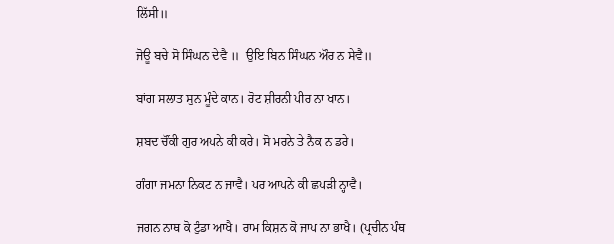ਲਿੱਸੀ॥

ਜੋਊ ਬਚੇ ਸੋ ਸਿੰਘਨ ਦੇਵੈ ॥  ਉਇ ਬਿਨ ਸਿੰਘਨ ਔਰ ਨ ਸੇਵੈ॥

ਬਾਂਗ ਸਲਾਤ ਸੁਨ ਮੂੰਦੇ ਕਾਨ। ਰੋਟ ਸ਼ੀਰਨੀ ਪੀਰ ਨਾ ਖਾਨ।

ਸ਼ਬਦ ਚੌਂਕੀ ਗੁਰ ਅਪਨੇ ਕੀ ਕਰੇ। ਸੋ ਮਰਨੇ ਤੇ ਨੈਕ ਨ ਡਰੇ।

ਗੰਗਾ ਜਮਨਾ ਨਿਕਟ ਨ ਜਾਵੈ। ਪਰ ਆਪਨੇ ਕੀ ਛਪੜੀ ਨ੍ਹਾਵੈ।

ਜਗਨ ਨਾਥ ਕੋ ਟੁੰਡਾ ਆਖੈ। ਰਾਮ ਕਿਸ਼ਨ ਕੋ ਜਾਪ ਨਾ ਭਾਖੈ। (ਪ੍ਰਚੀਨ ਪੰਥ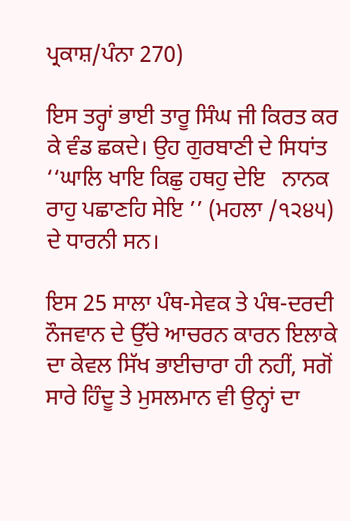ਪ੍ਰਕਾਸ਼/ਪੰਨਾ 270)

ਇਸ ਤਰ੍ਹਾਂ ਭਾਈ ਤਾਰੂ ਸਿੰਘ ਜੀ ਕਿਰਤ ਕਰ ਕੇ ਵੰਡ ਛਕਦੇ। ਉਹ ਗੁਰਬਾਣੀ ਦੇ ਸਿਧਾਂਤ ‘‘ਘਾਲਿ ਖਾਇ ਕਿਛੁ ਹਥਹੁ ਦੇਇ   ਨਾਨਕ ਰਾਹੁ ਪਛਾਣਹਿ ਸੇਇ ’’ (ਮਹਲਾ /੧੨੪੫) ਦੇ ਧਾਰਨੀ ਸਨ।

ਇਸ 25 ਸਾਲਾ ਪੰਥ-ਸੇਵਕ ਤੇ ਪੰਥ-ਦਰਦੀ ਨੌਜਵਾਨ ਦੇ ਉੱਚੇ ਆਚਰਨ ਕਾਰਨ ਇਲਾਕੇ ਦਾ ਕੇਵਲ ਸਿੱਖ ਭਾਈਚਾਰਾ ਹੀ ਨਹੀਂ, ਸਗੋਂ ਸਾਰੇ ਹਿੰਦੂ ਤੇ ਮੁਸਲਮਾਨ ਵੀ ਉਨ੍ਹਾਂ ਦਾ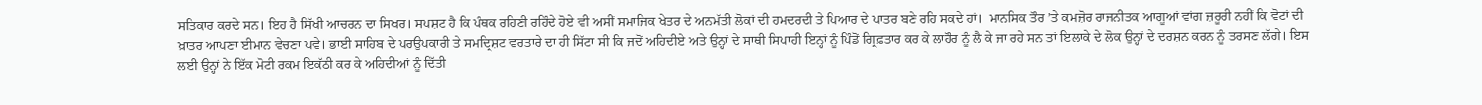ਸਤਿਕਾਰ ਕਰਦੇ ਸਨ। ਇਹ ਹੈ ਸਿੱਖੀ ਆਚਰਨ ਦਾ ਸਿਖਰ। ਸਪਸ਼ਟ ਹੈ ਕਿ ਪੰਥਕ ਰਹਿਣੀ ਰਹਿੰਦੇ ਹੋਏ ਵੀ ਅਸੀਂ ਸਮਾਜਿਕ ਖੇਤਰ ਦੇ ਅਨਮੱਤੀ ਲੋਕਾਂ ਦੀ ਹਮਦਰਦੀ ਤੇ ਪਿਆਰ ਦੇ ਪਾਤਰ ਬਣੇ ਰਹਿ ਸਕਦੇ ਹਾਂ।  ਮਾਨਸਿਕ ਤੌਰ ’ਤੇ ਕਮਜ਼ੋਰ ਰਾਜਨੀਤਕ ਆਗੂਆਂ ਵਾਂਗ ਜ਼ਰੂਰੀ ਨਹੀਂ ਕਿ ਵੋਟਾਂ ਦੀ ਖ਼ਾਤਰ ਆਪਣਾ ਈਮਾਨ ਵੇਚਣਾ ਪਵੇ। ਭਾਈ ਸਾਹਿਬ ਦੇ ਪਰਉਪਕਾਰੀ ਤੇ ਸਮਦ੍ਰਿਸ਼ਟ ਵਰਤਾਰੇ ਦਾ ਹੀ ਸਿੱਟਾ ਸੀ ਕਿ ਜਦੋਂ ਅਹਿਦੀਏ ਅਤੇ ਉਨ੍ਹਾਂ ਦੇ ਸਾਥੀ ਸਿਪਾਹੀ ਇਨ੍ਹਾਂ ਨੂੰ ਪਿੰਡੋਂ ਗ੍ਰਿਫ਼ਤਾਰ ਕਰ ਕੇ ਲਾਹੌਰ ਨੂੰ ਲੈ ਕੇ ਜਾ ਰਹੇ ਸਨ ਤਾਂ ਇਲਾਕੇ ਦੇ ਲੋਕ ਉਨ੍ਹਾਂ ਦੇ ਦਰਸ਼ਨ ਕਰਨ ਨੂੰ ਤਰਸਣ ਲੱਗੇ। ਇਸ ਲਈ ਉਨ੍ਹਾਂ ਨੇ ਇੱਕ ਮੋਟੀ ਰਕਮ ਇਕੱਠੀ ਕਰ ਕੇ ਅਹਿਦੀਆਂ ਨੂੰ ਦਿੱਤੀ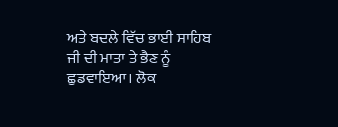ਅਤੇ ਬਦਲੇ ਵਿੱਚ ਭਾਈ ਸਾਹਿਬ ਜੀ ਦੀ ਮਾਤਾ ਤੇ ਭੈਣ ਨੂੰ ਛੁਡਵਾਇਆ। ਲੋਕ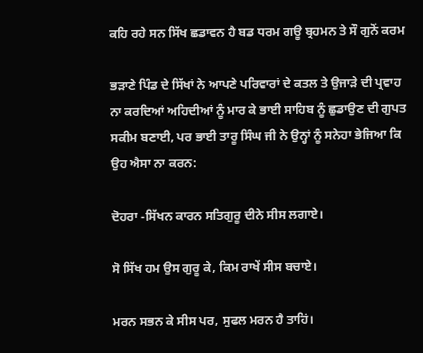ਕਹਿ ਰਹੇ ਸਨ ਸਿੱਖ ਛਡਾਵਨ ਹੈ ਬਡ ਧਰਮ ਗਊ ਬ੍ਰਹਮਨ ਤੇ ਸੌ ਗੁਨੋਂ ਕਰਮ

ਭੜਾਣੇ ਪਿੰਡ ਦੇ ਸਿੱਖਾਂ ਨੇ ਆਪਣੇ ਪਰਿਵਾਰਾਂ ਦੇ ਕਤਲ ਤੇ ਉਜਾੜੇ ਦੀ ਪ੍ਰਵਾਹ ਨਾ ਕਰਦਿਆਂ ਅਹਿਦੀਆਂ ਨੂੰ ਮਾਰ ਕੇ ਭਾਈ ਸਾਹਿਬ ਨੂੰ ਛੁਡਾਉਣ ਦੀ ਗੁਪਤ ਸਕੀਮ ਬਣਾਈ, ਪਰ ਭਾਈ ਤਾਰੂ ਸਿੰਘ ਜੀ ਨੇ ਉਨ੍ਹਾਂ ਨੂੰ ਸਨੇਹਾ ਭੇਜਿਆ ਕਿ ਉਹ ਐਸਾ ਨਾ ਕਰਨ:

ਦੋਹਰਾ -ਸਿੱਖਨ ਕਾਰਨ ਸਤਿਗੁਰੂ ਦੀਨੇ ਸੀਸ ਲਗਾਏ।

ਸੋ ਸਿੱਖ ਹਮ ਉਸ ਗੁਰੂ ਕੇ, ਕਿਮ ਰਾਖੇਂ ਸੀਸ ਬਚਾਏ।

ਮਰਨ ਸਭਨ ਕੇ ਸੀਸ ਪਰ, ਸੁਫਲ ਮਰਨ ਹੈ ਤਾਹਿਂ।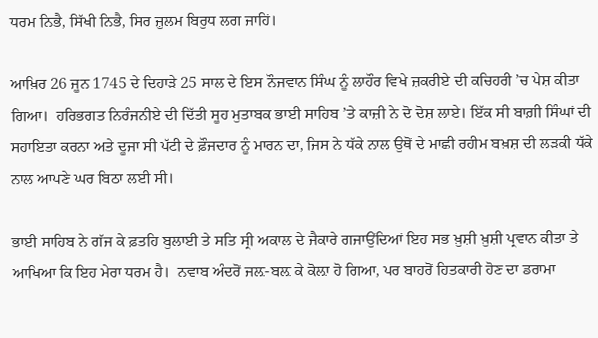ਧਰਮ ਨਿਭੈ, ਸਿੱਖੀ ਨਿਭੈ, ਸਿਰ ਜ਼ੁਲਮ ਬਿਰੁਧ ਲਗ ਜਾਹਿਂ।

ਆਖ਼ਿਰ 26 ਜੂਨ 1745 ਦੇ ਦਿਹਾੜੇ 25 ਸਾਲ ਦੇ ਇਸ ਨੌਜਵਾਨ ਸਿੰਘ ਨੂੰ ਲਾਹੌਰ ਵਿਖੇ ਜ਼ਕਰੀਏ ਦੀ ਕਚਿਹਰੀ ’ਚ ਪੇਸ਼ ਕੀਤਾ ਗਿਆ।  ਹਰਿਭਗਤ ਨਿਰੰਜਨੀਏ ਦੀ ਦਿੱਤੀ ਸੂਹ ਮੁਤਾਬਕ ਭਾਈ ਸਾਹਿਬ ’ਤੇ ਕਾਜ਼ੀ ਨੇ ਦੋ ਦੋਸ਼ ਲਾਏ। ਇੱਕ ਸੀ ਬਾਗ਼ੀ ਸਿੰਘਾਂ ਦੀ ਸਹਾਇਤਾ ਕਰਨਾ ਅਤੇ ਦੂਜਾ ਸੀ ਪੱਟੀ ਦੇ ਫ਼ੌਜਦਾਰ ਨੂੰ ਮਾਰਨ ਦਾ, ਜਿਸ ਨੇ ਧੱਕੇ ਨਾਲ ਉਥੋਂ ਦੇ ਮਾਛੀ ਰਹੀਮ ਬਖ਼ਸ਼ ਦੀ ਲੜਕੀ ਧੱਕੇ ਨਾਲ ਆਪਣੇ ਘਰ ਬਿਠਾ ਲਈ ਸੀ।

ਭਾਈ ਸਾਹਿਬ ਨੇ ਗੱਜ ਕੇ ਫ਼ਤਹਿ ਬੁਲਾਈ ਤੇ ਸਤਿ ਸ੍ਰੀ ਅਕਾਲ ਦੇ ਜੈਕਾਰੇ ਗਜਾਉਂਦਿਆਂ ਇਹ ਸਭ ਖ਼ੁਸ਼ੀ ਖ਼ੁਸ਼ੀ ਪ੍ਰਵਾਨ ਕੀਤਾ ਤੇ ਆਖਿਆ ਕਿ ਇਹ ਮੇਰਾ ਧਰਮ ਹੈ।  ਨਵਾਬ ਅੰਦਰੋਂ ਜਲ਼-ਬਲ਼ ਕੇ ਕੋਲ਼ਾ ਹੋ ਗਿਆ, ਪਰ ਬਾਹਰੋਂ ਹਿਤਕਾਰੀ ਹੋਣ ਦਾ ਡਰਾਮਾ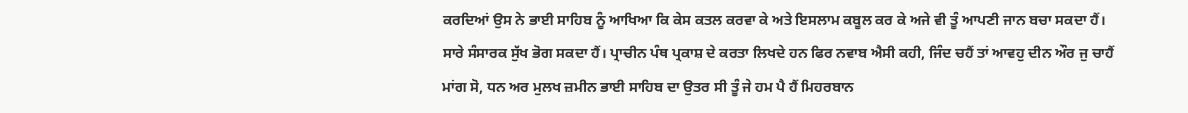ਕਰਦਿਆਂ ਉਸ ਨੇ ਭਾਈ ਸਾਹਿਬ ਨੂੰ ਆਖਿਆ ਕਿ ਕੇਸ ਕਤਲ ਕਰਵਾ ਕੇ ਅਤੇ ਇਸਲਾਮ ਕਬੂਲ ਕਰ ਕੇ ਅਜੇ ਵੀ ਤੂੰ ਆਪਣੀ ਜਾਨ ਬਚਾ ਸਕਦਾ ਹੈਂ।  ਸਾਰੇ ਸੰਸਾਰਕ ਸੁੱਖ ਭੋਗ ਸਕਦਾ ਹੈਂ। ਪ੍ਰਾਚੀਨ ਪੰਥ ਪ੍ਰਕਾਸ਼ ਦੇ ਕਰਤਾ ਲਿਖਦੇ ਹਨ ਫਿਰ ਨਵਾਬ ਐਸੀ ਕਹੀ, ਜਿੰਦ ਚਹੈਂ ਤਾਂ ਆਵਹੁ ਦੀਨ ਔਰ ਜੁ ਚਾਹੈਂ ਮਾਂਗ ਸੋ, ਧਨ ਅਰ ਮੁਲਖ ਜ਼ਮੀਨ ਭਾਈ ਸਾਹਿਬ ਦਾ ਉਤਰ ਸੀ ਤੂੰ ਜੇ ਹਮ ਪੈ ਹੈਂ ਮਿਹਰਬਾਨ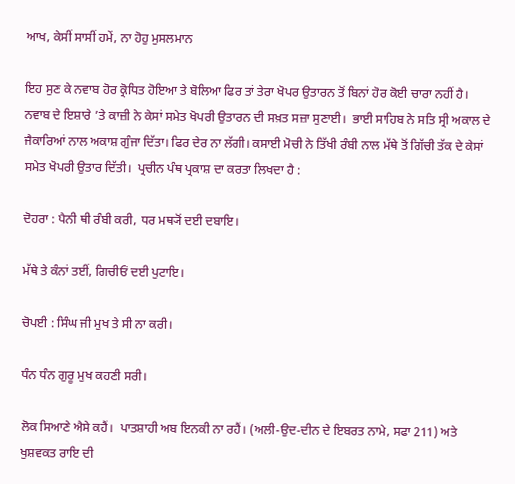ਆਖ, ਕੇਸੀਂ ਸਾਸੀਂ ਹਮੇਂ, ਨਾ ਹੋਹੁ ਮੁਸਲਮਾਨ

ਇਹ ਸੁਣ ਕੇ ਨਵਾਬ ਹੋਰ ਕ੍ਰੋਧਿਤ ਹੋਇਆ ਤੇ ਬੋਲਿਆ ਫਿਰ ਤਾਂ ਤੇਰਾ ਖੋਪਰ ਉਤਾਰਨ ਤੋਂ ਬਿਨਾਂ ਹੋਰ ਕੋਈ ਚਾਰਾ ਨਹੀਂ ਹੈ। ਨਵਾਬ ਦੇ ਇਸ਼ਾਰੇ ’ਤੇ ਕਾਜ਼ੀ ਨੇ ਕੇਸਾਂ ਸਮੇਤ ਖੋਪਰੀ ਉਤਾਰਨ ਦੀ ਸਖ਼ਤ ਸਜ਼ਾ ਸੁਣਾਈ।  ਭਾਈ ਸਾਹਿਬ ਨੇ ਸਤਿ ਸ੍ਰੀ ਅਕਾਲ ਦੇ ਜੈਕਾਰਿਆਂ ਨਾਲ ਅਕਾਸ਼ ਗੁੰਜਾ ਦਿੱਤਾ। ਫਿਰ ਦੇਰ ਨਾ ਲੱਗੀ। ਕਸਾਈ ਮੋਚੀ ਨੇ ਤਿੱਖੀ ਰੰਬੀ ਨਾਲ ਮੱਥੇ ਤੋਂ ਗਿੱਚੀ ਤੱਕ ਦੇ ਕੇਸਾਂ ਸਮੇਤ ਖੋਪਰੀ ਉਤਾਰ ਦਿੱਤੀ।  ਪ੍ਰਚੀਨ ਪੰਥ ਪ੍ਰਕਾਸ਼ ਦਾ ਕਰਤਾ ਲਿਖਦਾ ਹੈ :

ਦੋਹਰਾ : ਪੈਨੀ ਥੀ ਰੰਬੀ ਕਰੀ, ਧਰ ਮਥ੍ਯੋਂ ਦਈ ਦਬਾਇ।

ਮੱਥੇ ਤੇ ਕੰਨਾਂ ਤਈਂ, ਗਿਚੀਓਂ ਦਈ ਪੁਟਾਇ।

ਚੋਪਈ : ਸਿੰਘ ਜੀ ਮੁਖ ਤੇ ਸੀ ਨਾ ਕਰੀ।

ਧੰਨ ਧੰਨ ਗੁਰੂ ਮੁਖ ਕਹਣੀ ਸਰੀ।

ਲੋਕ ਸਿਆਣੇ ਐਸੇ ਕਹੈਂ।  ਪਾਤਸ਼ਾਹੀ ਅਬ ਇਨਕੀ ਨਾ ਰਹੈਂ। (ਅਲੀ-ਉਦ-ਦੀਨ ਦੇ ਇਬਰਤ ਨਾਮੇ, ਸਫਾ 211) ਅਤੇ ਖੁਸ਼ਵਕਤ ਰਾਇ ਦੀ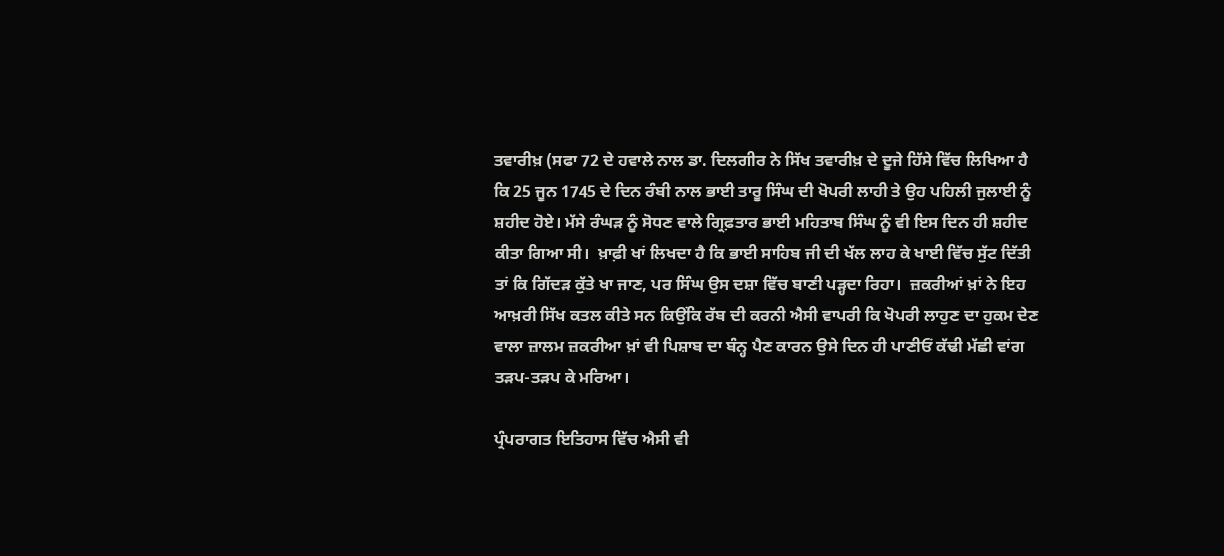ਤਵਾਰੀਖ਼ (ਸਫਾ 72 ਦੇ ਹਵਾਲੇ ਨਾਲ ਡਾ. ਦਿਲਗੀਰ ਨੇ ਸਿੱਖ ਤਵਾਰੀਖ਼ ਦੇ ਦੂਜੇ ਹਿੱਸੇ ਵਿੱਚ ਲਿਖਿਆ ਹੈ ਕਿ 25 ਜੂਨ 1745 ਦੇ ਦਿਨ ਰੰਬੀ ਨਾਲ ਭਾਈ ਤਾਰੂ ਸਿੰਘ ਦੀ ਖੋਪਰੀ ਲਾਹੀ ਤੇ ਉਹ ਪਹਿਲੀ ਜੁਲਾਈ ਨੂੰ ਸ਼ਹੀਦ ਹੋਏ। ਮੱਸੇ ਰੰਘੜ ਨੂੰ ਸੋਧਣ ਵਾਲੇ ਗ੍ਰਿਫ਼ਤਾਰ ਭਾਈ ਮਹਿਤਾਬ ਸਿੰਘ ਨੂੰ ਵੀ ਇਸ ਦਿਨ ਹੀ ਸ਼ਹੀਦ ਕੀਤਾ ਗਿਆ ਸੀ।  ਖ਼ਾਫ਼ੀ ਖਾਂ ਲਿਖਦਾ ਹੈ ਕਿ ਭਾਈ ਸਾਹਿਬ ਜੀ ਦੀ ਖੱਲ ਲਾਹ ਕੇ ਖਾਈ ਵਿੱਚ ਸੁੱਟ ਦਿੱਤੀ ਤਾਂ ਕਿ ਗਿੱਦੜ ਕੁੱਤੇ ਖਾ ਜਾਣ, ਪਰ ਸਿੰਘ ਉਸ ਦਸ਼ਾ ਵਿੱਚ ਬਾਣੀ ਪੜ੍ਹਦਾ ਰਿਹਾ।  ਜ਼ਕਰੀਆਂ ਖ਼ਾਂ ਨੇ ਇਹ ਆਖ਼ਰੀ ਸਿੱਖ ਕਤਲ ਕੀਤੇ ਸਨ ਕਿਉਂਕਿ ਰੱਬ ਦੀ ਕਰਨੀ ਐਸੀ ਵਾਪਰੀ ਕਿ ਖੋਪਰੀ ਲਾਹੁਣ ਦਾ ਹੁਕਮ ਦੇਣ ਵਾਲਾ ਜ਼ਾਲਮ ਜ਼ਕਰੀਆ ਖ਼ਾਂ ਵੀ ਪਿਸ਼ਾਬ ਦਾ ਬੰਨ੍ਹ ਪੈਣ ਕਾਰਨ ਉਸੇ ਦਿਨ ਹੀ ਪਾਣੀਓਂ ਕੱਢੀ ਮੱਛੀ ਵਾਂਗ ਤੜਪ-ਤੜਪ ਕੇ ਮਰਿਆ।

ਪ੍ਰੰਪਰਾਗਤ ਇਤਿਹਾਸ ਵਿੱਚ ਐਸੀ ਵੀ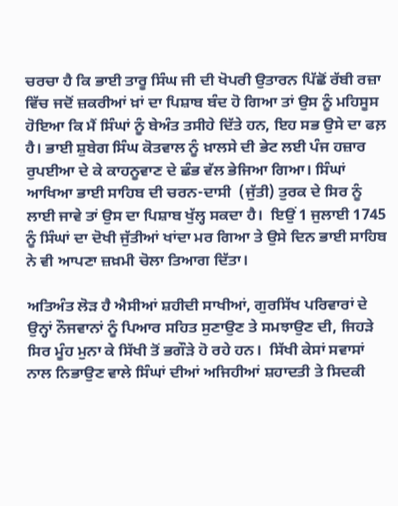ਚਰਚਾ ਹੈ ਕਿ ਭਾਈ ਤਾਰੂ ਸਿੰਘ ਜੀ ਦੀ ਖੋਪਰੀ ਉਤਾਰਨ ਪਿੱਛੋਂ ਰੱਬੀ ਰਜ਼ਾ ਵਿੱਚ ਜਦੋਂ ਜ਼ਕਰੀਆਂ ਖ਼ਾਂ ਦਾ ਪਿਸ਼ਾਬ ਬੰਦ ਹੋ ਗਿਆ ਤਾਂ ਉਸ ਨੂੰ ਮਹਿਸੂਸ ਹੋਇਆ ਕਿ ਮੈਂ ਸਿੰਘਾਂ ਨੂੰ ਬੇਅੰਤ ਤਸੀਹੇ ਦਿੱਤੇ ਹਨ, ਇਹ ਸਭ ਉਸੇ ਦਾ ਫਲ਼ ਹੈ। ਭਾਈ ਸ਼ੁਬੇਗ ਸਿੰਘ ਕੋਤਵਾਲ ਨੂੰ ਖ਼ਾਲਸੇ ਦੀ ਭੇਟ ਲਈ ਪੰਜ ਹਜ਼ਾਰ ਰੁਪਈਆ ਦੇ ਕੇ ਕਾਹਨੂਵਾਣ ਦੇ ਛੰਭ ਵੱਲ ਭੇਜਿਆ ਗਿਆ। ਸਿੰਘਾਂ ਆਖਿਆ ਭਾਈ ਸਾਹਿਬ ਦੀ ਚਰਨ-ਦਾਸੀ  (ਜੁੱਤੀ) ਤੁਰਕ ਦੇ ਸਿਰ ਨੂੰ ਲਾਈ ਜਾਵੇ ਤਾਂ ਉਸ ਦਾ ਪਿਸ਼ਾਬ ਖੁੱਲ੍ਹ ਸਕਦਾ ਹੈ।  ਇਉਂ 1 ਜੁਲਾਈ 1745 ਨੂੰ ਸਿੰਘਾਂ ਦਾ ਦੋਖੀ ਜੁੱਤੀਆਂ ਖਾਂਦਾ ਮਰ ਗਿਆ ਤੇ ਉਸੇ ਦਿਨ ਭਾਈ ਸਾਹਿਬ ਨੇ ਵੀ ਆਪਣਾ ਜ਼ਖ਼ਮੀ ਚੋਲਾ ਤਿਆਗ ਦਿੱਤਾ।

ਅਤਿਅੰਤ ਲੋੜ ਹੈ ਐਸੀਆਂ ਸ਼ਹੀਦੀ ਸਾਖੀਆਂ, ਗੁਰਸਿੱਖ ਪਰਿਵਾਰਾਂ ਦੇ ਉਨ੍ਹਾਂ ਨੌਜਵਾਨਾਂ ਨੂੰ ਪਿਆਰ ਸਹਿਤ ਸੁਣਾਉਣ ਤੇ ਸਮਝਾਉਣ ਦੀ, ਜਿਹੜੇ ਸਿਰ ਮੂੰਹ ਮੁਨਾ ਕੇ ਸਿੱਖੀ ਤੋਂ ਭਗੌੜੇ ਹੋ ਰਹੇ ਹਨ।  ਸਿੱਖੀ ਕੇਸਾਂ ਸਵਾਸਾਂ ਨਾਲ ਨਿਭਾਉਣ ਵਾਲੇ ਸਿੰਘਾਂ ਦੀਆਂ ਅਜਿਹੀਆਂ ਸ਼ਹਾਦਤੀ ਤੇ ਸਿਦਕੀ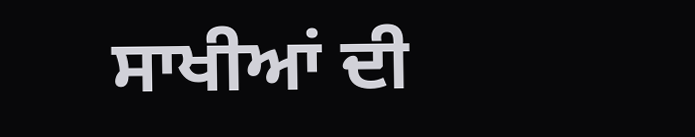ਸਾਖੀਆਂ ਦੀ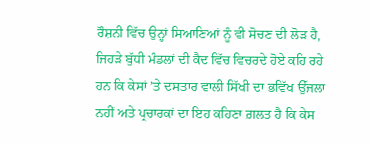ਰੌਸ਼ਨੀ ਵਿੱਚ ਉਨ੍ਹਾਂ ਸਿਆਣਿਆਂ ਨੂੰ ਵੀ ਸੋਚਣ ਦੀ ਲੋੜ ਹੈ, ਜਿਹੜੇ ਬੁੱਧੀ ਮੰਡਲਾਂ ਦੀ ਕੈਦ ਵਿੱਚ ਵਿਚਰਦੇ ਹੋਏ ਕਹਿ ਰਹੇ ਹਨ ਕਿ ਕੇਸਾਂ ’ਤੇ ਦਸਤਾਰ ਵਾਲੀ ਸਿੱਖੀ ਦਾ ਭਵਿੱਖ ਉੱਜਲਾ ਨਹੀਂ ਅਤੇ ਪ੍ਰਚਾਰਕਾਂ ਦਾ ਇਹ ਕਹਿਣਾ ਗ਼ਲਤ ਹੈ ਕਿ ਕੇਸ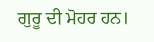ਗੁਰੂ ਦੀ ਮੋਹਰ ਹਨ।